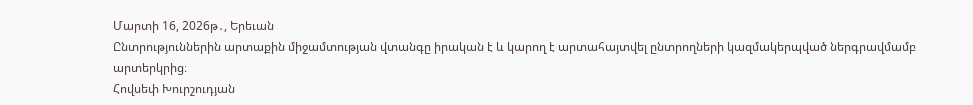Մարտի 16, 2026թ․, Երեւան
Ընտրություններին արտաքին միջամտության վտանգը իրական է և կարող է արտահայտվել ընտրողների կազմակերպված ներգրավմամբ արտերկրից։
Հովսեփ Խուրշուդյան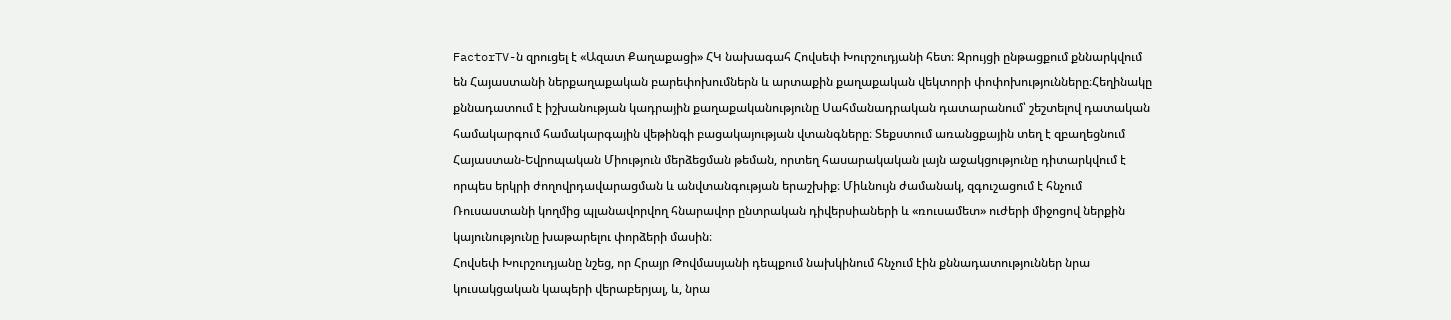FactorTV-ն զրուցել է «Ազատ Քաղաքացի» ՀԿ նախագահ Հովսեփ Խուրշուդյանի հետ։ Զրույցի ընթացքում քննարկվում են Հայաստանի ներքաղաքական բարեփոխումներն և արտաքին քաղաքական վեկտորի փոփոխությունները։Հեղինակը քննադատում է իշխանության կադրային քաղաքականությունը Սահմանադրական դատարանում՝ շեշտելով դատական համակարգում համակարգային վեթինգի բացակայության վտանգները։ Տեքստում առանցքային տեղ է զբաղեցնում Հայաստան-Եվրոպական Միություն մերձեցման թեման, որտեղ հասարակական լայն աջակցությունը դիտարկվում է որպես երկրի ժողովրդավարացման և անվտանգության երաշխիք։ Միևնույն ժամանակ, զգուշացում է հնչում Ռուսաստանի կողմից պլանավորվող հնարավոր ընտրական դիվերսիաների և «ռուսամետ» ուժերի միջոցով ներքին կայունությունը խաթարելու փորձերի մասին։
Հովսեփ Խուրշուդյանը նշեց, որ Հրայր Թովմասյանի դեպքում նախկինում հնչում էին քննադատություններ նրա կուսակցական կապերի վերաբերյալ, և, նրա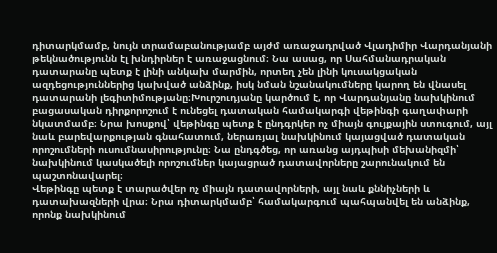դիտարկմամբ, նույն տրամաբանությամբ այժմ առաջադրված Վլադիմիր Վարդանյանի թեկնածությունն էլ խնդիրներ է առաջացնում։ Նա ասաց, որ Սահմանադրական դատարանը պետք է լինի անկախ մարմին, որտեղ չեն լինի կուսակցական ազդեցություններից կախված անձինք, իսկ նման նշանակումները կարող են վնասել դատարանի լեգիտիմությանը։Խուրշուդյանը կարծում է, որ Վարդանյանը նախկինում բացասական դիրքորոշում է ունեցել դատական համակարգի վեթինգի գաղափարի նկատմամբ։ Նրա խոսքով՝ վեթինգը պետք է ընդգրկեր ոչ միայն գույքային ստուգում, այլ նաև բարեվարքության գնահատում, ներառյալ նախկինում կայացված դատական որոշումների ուսումնասիրությունը։ Նա ընդգծեց, որ առանց այդպիսի մեխանիզմի՝ նախկինում կասկածելի որոշումներ կայացրած դատավորները շարունակում են պաշտոնավարել։
Վեթինգը պետք է տարածվեր ոչ միայն դատավորների, այլ նաև քննիչների և դատախազների վրա։ Նրա դիտարկմամբ՝ համակարգում պահպանվել են անձինք, որոնք նախկինում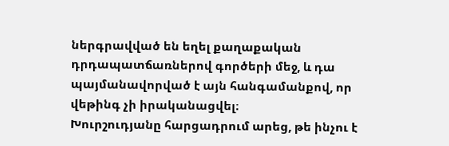ներգրավված են եղել քաղաքական դրդապատճառներով գործերի մեջ, և դա պայմանավորված է այն հանգամանքով, որ վեթինգ չի իրականացվել։
Խուրշուդյանը հարցադրում արեց, թե ինչու է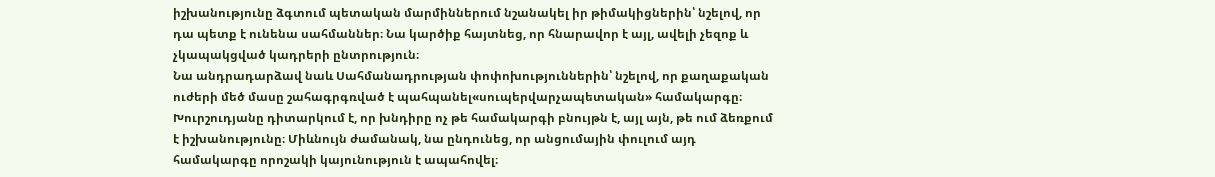իշխանությունը ձգտում պետական մարմիններում նշանակել իր թիմակիցներին՝ նշելով, որ դա պետք է ունենա սահմաններ։ Նա կարծիք հայտնեց, որ հնարավոր է այլ, ավելի չեզոք և չկապակցված կադրերի ընտրություն։
Նա անդրադարձավ նաև Սահմանադրության փոփոխություններին՝ նշելով, որ քաղաքական ուժերի մեծ մասը շահագրգռված է պահպանել«սուպերվարչապետական» համակարգը։ Խուրշուդյանը դիտարկում է, որ խնդիրը ոչ թե համակարգի բնույթն է, այլ այն, թե ում ձեռքում է իշխանությունը։ Միևնույն ժամանակ, նա ընդունեց, որ անցումային փուլում այդ համակարգը որոշակի կայունություն է ապահովել։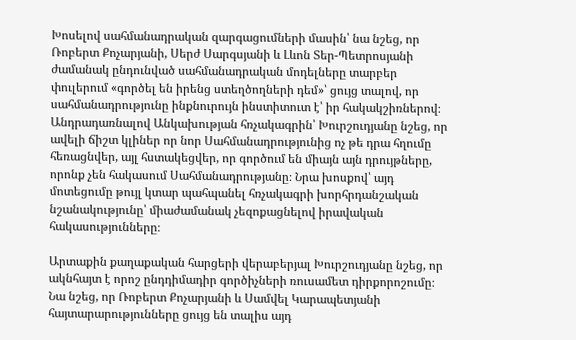Խոսելով սահմանադրական զարգացումների մասին՝ նա նշեց, որ Ռոբերտ Քոչարյանի, Սերժ Սարգսյանի և Լևոն Տեր-Պետրոսյանի ժամանակ ընդունված սահմանադրական մոդելները տարբեր փուլերում «գործել են իրենց ստեղծողների դեմ»՝ ցույց տալով, որ սահմանադրությունը ինքնուրույն ինստիտուտ է՝ իր հակակշիռներով։
Անդրադառնալով Անկախության հռչակագրին՝ Խուրշուդյանը նշեց, որ ավելի ճիշտ կլիներ որ նոր Սահմանադրությունից ոչ թե դրա հղումը հեռացնվեր, այլ հստակեցվեր, որ գործում են միայն այն դրույթները, որոնք չեն հակասում Սահմանադրությանը։ Նրա խոսքով՝ այդ մոտեցումը թույլ կտար պահպանել հռչակագրի խորհրդանշական նշանակությունը՝ միաժամանակ չեզոքացնելով իրավական հակասությունները։

Արտաքին քաղաքական հարցերի վերաբերյալ Խուրշուդյանը նշեց, որ ակնհայտ է որոշ ընդդիմադիր գործիչների ռուսամետ դիրքորոշումը։ Նա նշեց, որ Ռոբերտ Քոչարյանի և Սամվել Կարապետյանի հայտարարությունները ցույց են տալիս այդ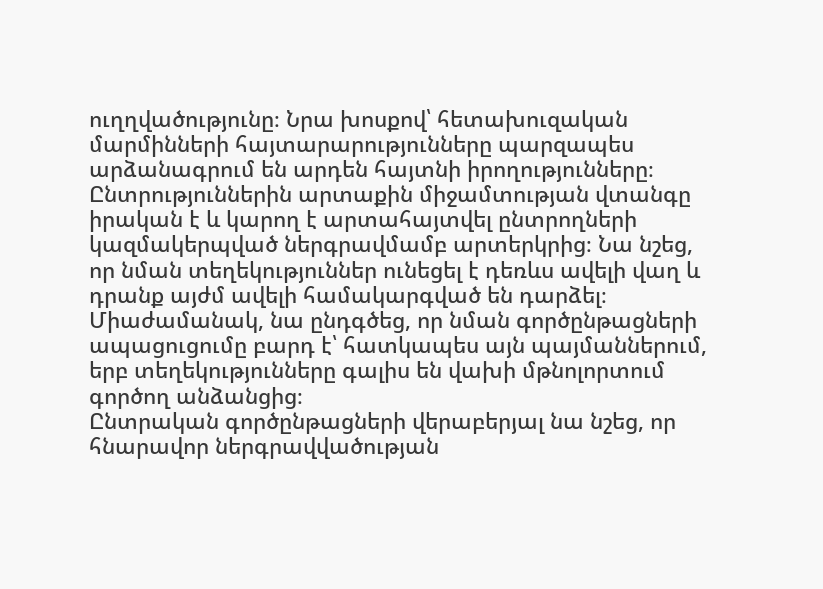ուղղվածությունը։ Նրա խոսքով՝ հետախուզական մարմինների հայտարարությունները պարզապես արձանագրում են արդեն հայտնի իրողությունները։ Ընտրություններին արտաքին միջամտության վտանգը իրական է և կարող է արտահայտվել ընտրողների կազմակերպված ներգրավմամբ արտերկրից։ Նա նշեց, որ նման տեղեկություններ ունեցել է դեռևս ավելի վաղ և դրանք այժմ ավելի համակարգված են դարձել։ Միաժամանակ, նա ընդգծեց, որ նման գործընթացների ապացուցումը բարդ է՝ հատկապես այն պայմաններում, երբ տեղեկությունները գալիս են վախի մթնոլորտում գործող անձանցից։
Ընտրական գործընթացների վերաբերյալ նա նշեց, որ հնարավոր ներգրավվածության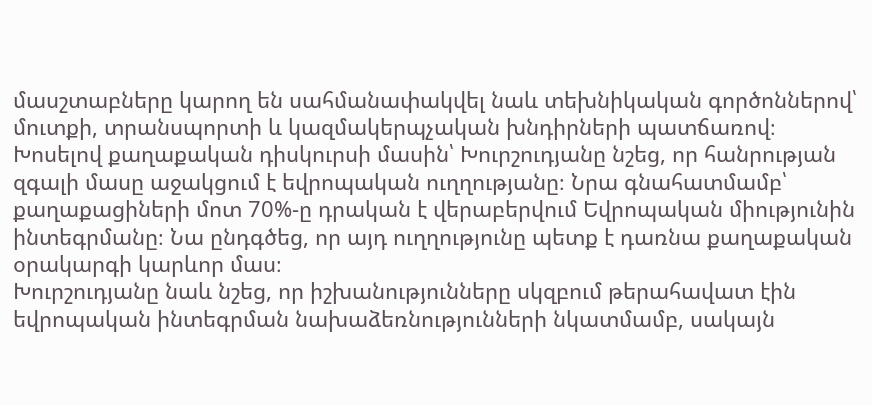մասշտաբները կարող են սահմանափակվել նաև տեխնիկական գործոններով՝ մուտքի, տրանսպորտի և կազմակերպչական խնդիրների պատճառով։
Խոսելով քաղաքական դիսկուրսի մասին՝ Խուրշուդյանը նշեց, որ հանրության զգալի մասը աջակցում է եվրոպական ուղղությանը։ Նրա գնահատմամբ՝ քաղաքացիների մոտ 70%-ը դրական է վերաբերվում Եվրոպական միությունին ինտեգրմանը։ Նա ընդգծեց, որ այդ ուղղությունը պետք է դառնա քաղաքական օրակարգի կարևոր մաս։
Խուրշուդյանը նաև նշեց, որ իշխանությունները սկզբում թերահավատ էին եվրոպական ինտեգրման նախաձեռնությունների նկատմամբ, սակայն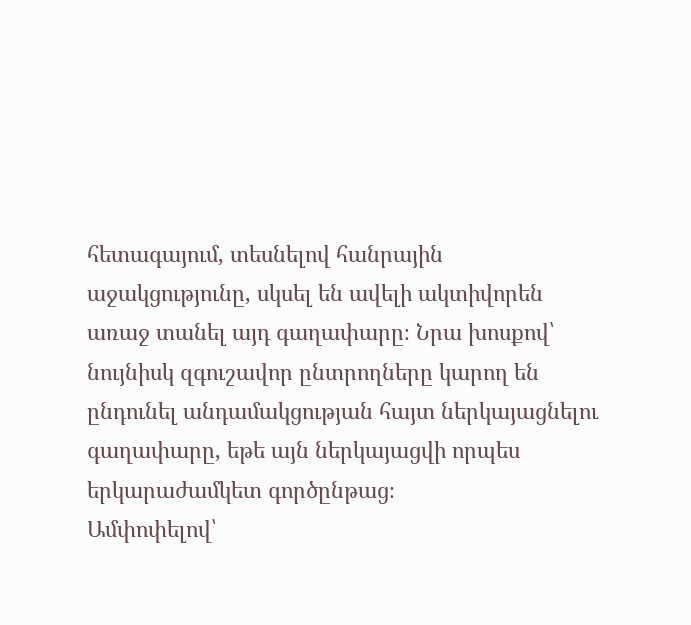հետագայում, տեսնելով հանրային աջակցությունը, սկսել են ավելի ակտիվորեն առաջ տանել այդ գաղափարը։ Նրա խոսքով՝ նույնիսկ զգուշավոր ընտրողները կարող են ընդունել անդամակցության հայտ ներկայացնելու գաղափարը, եթե այն ներկայացվի որպես երկարաժամկետ գործընթաց։
Ամփոփելով՝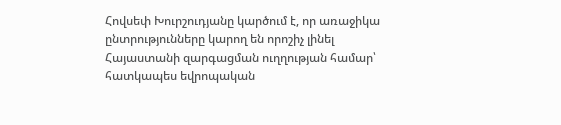Հովսեփ Խուրշուդյանը կարծում է, որ առաջիկա ընտրությունները կարող են որոշիչ լինել Հայաստանի զարգացման ուղղության համար՝ հատկապես եվրոպական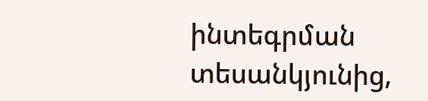ինտեգրման տեսանկյունից,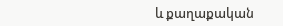և քաղաքական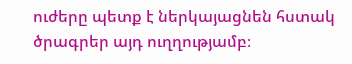ուժերը պետք է ներկայացնեն հստակ ծրագրեր այդ ուղղությամբ։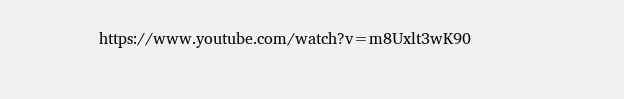https://www.youtube.com/watch?v=m8Uxlt3wK90